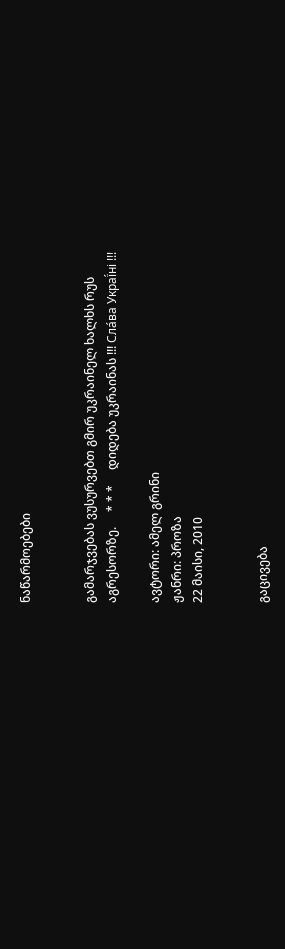ნაწარმოებები


გამარჯვებას ვუსურვებთ გმირ უკრაინელ ხალხს რუს აგრესორზე.     * * *     დიდება უკრაინას !!! Сла́ва Украї́ні !!!

ავტორი: ამელ გრინი
ჟანრი: პროზა
22 მაისი, 2010


გაცივება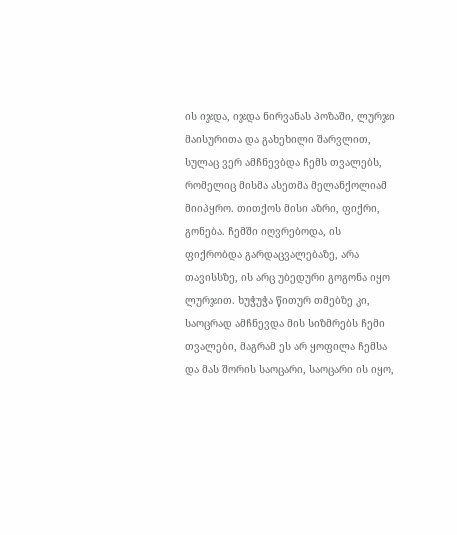ის იჯდა, იჯდა ნირვანას პოზაში, ლურჯი მაისურითა და გახეხილი შარვლით, სულაც ვერ ამჩნევბდა ჩემს თვალებს, რომელიც მისმა ასეთმა მელანქოლიამ მიიპყრო. თითქოს მისი აზრი, ფიქრი, გონება. ჩემში იღვრებოდა, ის ფიქრობდა გარდაცვალებაზე, არა თავისსზე, ის არც უბედური გოგონა იყო ლურჯით. ხუჭუჭა წითურ თმებზე კი, საოცრად ამჩნევდა მის სიზმრებს ჩემი თვალები, მაგრამ ეს არ ყოფილა ჩემსა და მას შორის საოცარი, საოცარი ის იყო,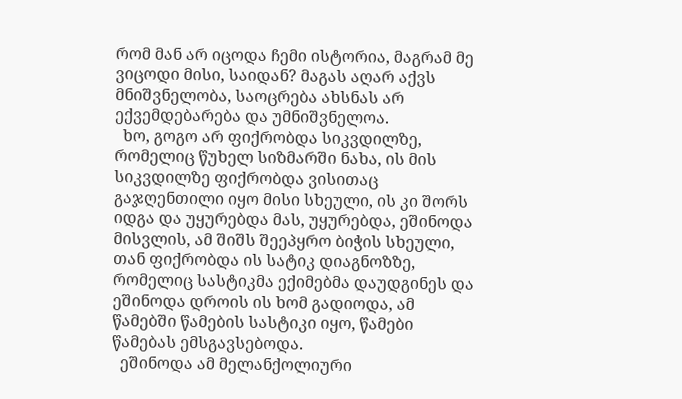რომ მან არ იცოდა ჩემი ისტორია, მაგრამ მე ვიცოდი მისი, საიდან? მაგას აღარ აქვს მნიშვნელობა, საოცრება ახსნას არ ექვემდებარება და უმნიშვნელოა.
  ხო, გოგო არ ფიქრობდა სიკვდილზე, რომელიც წუხელ სიზმარში ნახა, ის მის სიკვდილზე ფიქრობდა ვისითაც გაჯღენთილი იყო მისი სხეული, ის კი შორს იდგა და უყურებდა მას, უყურებდა, ეშინოდა მისვლის, ამ შიშს შეეპყრო ბიჭის სხეული, თან ფიქრობდა ის სატიკ დიაგნოზზე, რომელიც სასტიკმა ექიმებმა დაუდგინეს და ეშინოდა დროის ის ხომ გადიოდა, ამ წამებში წამების სასტიკი იყო, წამები წამებას ემსგავსებოდა.
  ეშინოდა ამ მელანქოლიური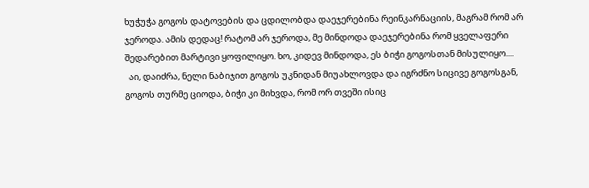ხუჭუჭა გოგოს დატოვების და ცდილობდა დაეჯერებინა რეინკარნაციის, მაგრამ რომ არ ჯეროდა. ამის დედაც! რატომ არ ჯეროდა, მე მინდოდა დაეჯერებინა რომ ყველაფერი შედარებით მარტივი ყოფილიყო. ხო, კიდევ მინდოდა, ეს ბიჭი გოგოსთან მისულიყო....
  აი, დაიძრა, ნელი ნაბიჯით გოგოს უკნიდან მიუახლოვდა და იგრძნო სიცივე გოგოსგან, გოგოს თურმე ციოდა, ბიჭი კი მიხვდა, რომ ორ თვეში ისიც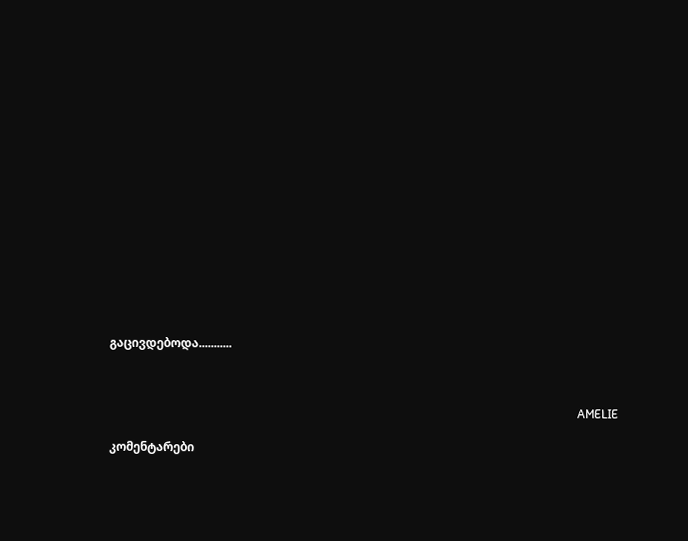გაცივდებოდა...........



                                                                                                                                                            AMELIE

კომენტარები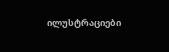ილუსტრაციები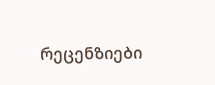რეცენზიები